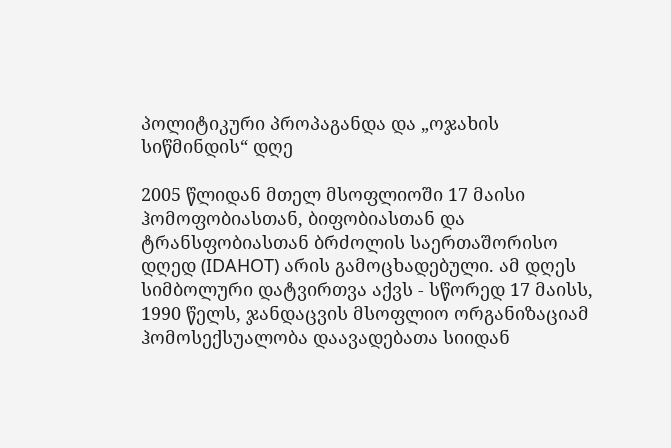პოლიტიკური პროპაგანდა და „ოჯახის სიწმინდის“ დღე

2005 წლიდან მთელ მსოფლიოში 17 მაისი ჰომოფობიასთან, ბიფობიასთან და ტრანსფობიასთან ბრძოლის საერთაშორისო დღედ (IDAHOT) არის გამოცხადებული. ამ დღეს სიმბოლური დატვირთვა აქვს - სწორედ 17 მაისს, 1990 წელს, ჯანდაცვის მსოფლიო ორგანიზაციამ ჰომოსექსუალობა დაავადებათა სიიდან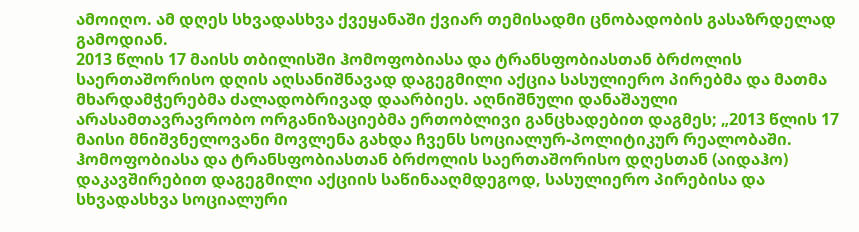ამოიღო. ამ დღეს სხვადასხვა ქვეყანაში ქვიარ თემისადმი ცნობადობის გასაზრდელად გამოდიან.
2013 წლის 17 მაისს თბილისში ჰომოფობიასა და ტრანსფობიასთან ბრძოლის საერთაშორისო დღის აღსანიშნავად დაგეგმილი აქცია სასულიერო პირებმა და მათმა მხარდამჭერებმა ძალადობრივად დაარბიეს. აღნიშნული დანაშაული არასამთავრავრობო ორგანიზაციებმა ერთობლივი განცხადებით დაგმეს; „2013 წლის 17 მაისი მნიშვნელოვანი მოვლენა გახდა ჩვენს სოციალურ-პოლიტიკურ რეალობაში. ჰომოფობიასა და ტრანსფობიასთან ბრძოლის საერთაშორისო დღესთან (აიდაჰო) დაკავშირებით დაგეგმილი აქციის საწინააღმდეგოდ, სასულიერო პირებისა და სხვადასხვა სოციალური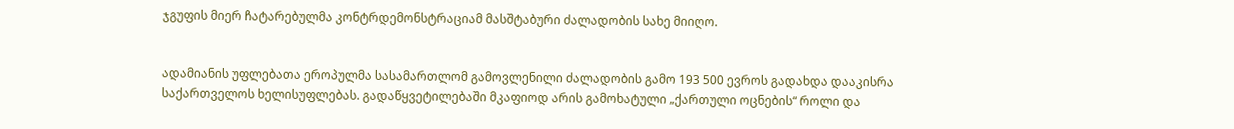ჯგუფის მიერ ჩატარებულმა კონტრდემონსტრაციამ მასშტაბური ძალადობის სახე მიიღო.


ადამიანის უფლებათა ეროპულმა სასამართლომ გამოვლენილი ძალადობის გამო 193 500 ევროს გადახდა დააკისრა საქართველოს ხელისუფლებას. გადაწყვეტილებაში მკაფიოდ არის გამოხატული „ქართული ოცნების“ როლი და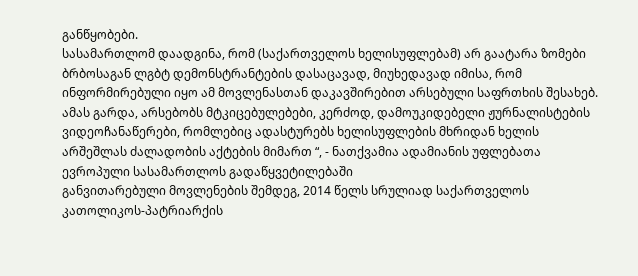განწყობები.
სასამართლომ დაადგინა, რომ (საქართველოს ხელისუფლებამ) არ გაატარა ზომები ბრბოსაგან ლგბტ დემონსტრანტების დასაცავად, მიუხედავად იმისა, რომ ინფორმირებული იყო ამ მოვლენასთან დაკავშირებით არსებული საფრთხის შესახებ. ამას გარდა, არსებობს მტკიცებულებები, კერძოდ, დამოუკიდებელი ჟურნალისტების ვიდეოჩანაწერები, რომლებიც ადასტურებს ხელისუფლების მხრიდან ხელის არშეშლას ძალადობის აქტების მიმართ “, - ნათქვამია ადამიანის უფლებათა ევროპული სასამართლოს გადაწყვეტილებაში
განვითარებული მოვლენების შემდეგ, 2014 წელს სრულიად საქართველოს კათოლიკოს-პატრიარქის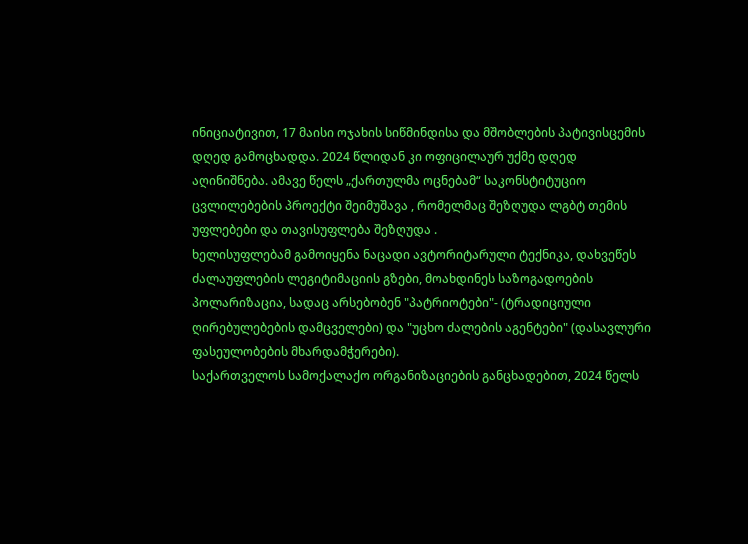ინიციატივით, 17 მაისი ოჯახის სიწმინდისა და მშობლების პატივისცემის დღედ გამოცხადდა. 2024 წლიდან კი ოფიცილაურ უქმე დღედ აღინიშნება. ამავე წელს „ქართულმა ოცნებამ“ საკონსტიტუციო ცვლილებების პროექტი შეიმუშავა , რომელმაც შეზღუდა ლგბტ თემის უფლებები და თავისუფლება შეზღუდა .
ხელისუფლებამ გამოიყენა ნაცადი ავტორიტარული ტექნიკა, დახვეწეს ძალაუფლების ლეგიტიმაციის გზები, მოახდინეს საზოგადოების პოლარიზაცია, სადაც არსებობენ "პატრიოტები"- (ტრადიციული ღირებულებების დამცველები) და "უცხო ძალების აგენტები" (დასავლური ფასეულობების მხარდამჭერები).
საქართველოს სამოქალაქო ორგანიზაციების განცხადებით, 2024 წელს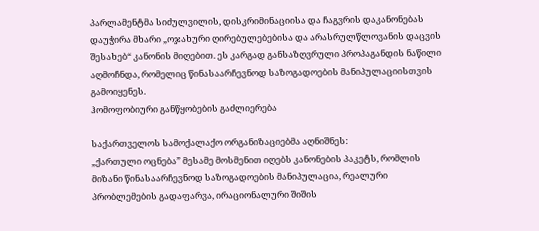პარლამენტმა სიძულვილის, დისკრიმინაციისა და ჩაგვრის დაკანონებას დაუჭირა მხარი „ოჯახური ღირებულებებისა და არასრულწლოვანის დაცვის შესახებ“ კანონის მიღებით. ეს კარგად განსაზღვრული პროპაგანდის ნაწილი აღმოჩნდა, რომელიც წინასაარჩევნოდ საზოგადოების მანიპულაციისთვის გამოიყენეს.
ჰომოფობიური განწყობების გაძლიერება

საქართველოს სამოქალაქო ორგანიზაციებმა აღნიშნეს:
„ქართული ოცნება” მესამე მოსმენით იღებს კანონების პაკეტს, რომლის მიზანი წინასაარჩევნოდ საზოგადოების მანიპულაცია, რეალური პრობლემების გადაფარვა, ირაციონალური შიშის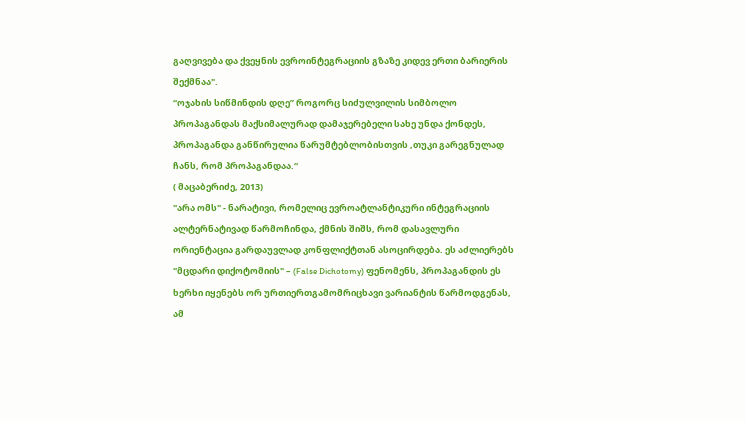გაღვივება და ქვეყნის ევროინტეგრაციის გზაზე კიდევ ერთი ბარიერის შექმნაა".
“ოჯახის სიწმინდის დღე” როგორც სიძულვილის სიმბოლო
პროპაგანდას მაქსიმალურად დამაჯერებელი სახე უნდა ქონდეს, პროპაგანდა განწირულია წარუმტებლობისთვის ,თუკი გარეგნულად ჩანს, რომ პროპაგანდაა.“
( მაცაბერიძე, 2013)
"არა ომს" - ნარატივი, რომელიც ევროატლანტიკური ინტეგრაციის ალტერნატივად წარმოჩინდა, ქმნის შიშს, რომ დასავლური ორიენტაცია გარდაუვლად კონფლიქტთან ასოცირდება. ეს აძლიერებს "მცდარი დიქოტომიის" – (False Dichotomy) ფენომენს, პროპაგანდის ეს ხერხი იყენებს ორ ურთიერთგამომრიცხავი ვარიანტის წარმოდგენას, ამ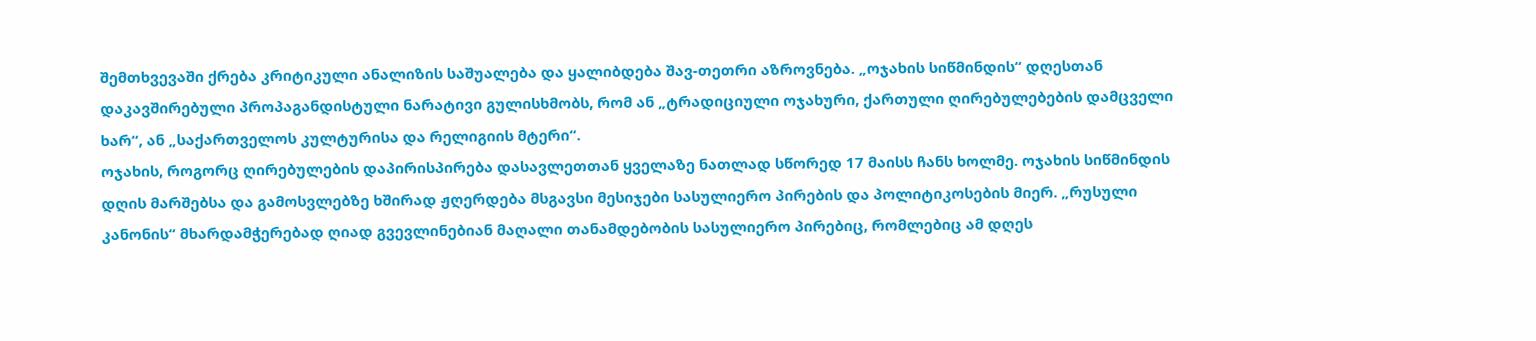შემთხვევაში ქრება კრიტიკული ანალიზის საშუალება და ყალიბდება შავ-თეთრი აზროვნება. „ოჯახის სიწმინდის“ დღესთან დაკავშირებული პროპაგანდისტული ნარატივი გულისხმობს, რომ ან „ტრადიციული ოჯახური, ქართული ღირებულებების დამცველი ხარ“, ან „საქართველოს კულტურისა და რელიგიის მტერი“.
ოჯახის, როგორც ღირებულების დაპირისპირება დასავლეთთან ყველაზე ნათლად სწორედ 17 მაისს ჩანს ხოლმე. ოჯახის სიწმინდის დღის მარშებსა და გამოსვლებზე ხშირად ჟღერდება მსგავსი მესიჯები სასულიერო პირების და პოლიტიკოსების მიერ. „რუსული კანონის“ მხარდამჭერებად ღიად გვევლინებიან მაღალი თანამდებობის სასულიერო პირებიც, რომლებიც ამ დღეს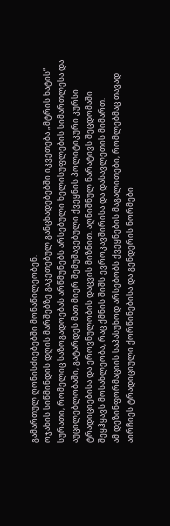გამართულ ღონისძიებებში მონაწილეობენ.
ოჯახის სიწმინდის დღის მარშებზე გაკეთებულ განცხადებებში იკვეთება „მტრის ხატის“ სურათი, რომელიც საზოგადოებას არწმუნებს არსებული ხელისუფლების სიმართლესა და აუცილებლობაში, გატარდეს მათ მიერ შემუშავებული ქვეყნის პოლიტიკური კურსი ტრადიციებისა და ეროვნულობის დაცვის მიზნით. აღნიშნულ ნარატივს შეცდომაში შეყჰყავს მოსახლეობა, რაც ქმნის შიშს ევროკავშირისა და დასავლეთის მიმართ.
ამ დეზინფორმაციის საპასუხოდ არსებობს ქვეყნების მაგალითები, რომლებმაც თავად აირჩიეს ტრადიციული ქორწინებისა და გენდერის ნორმები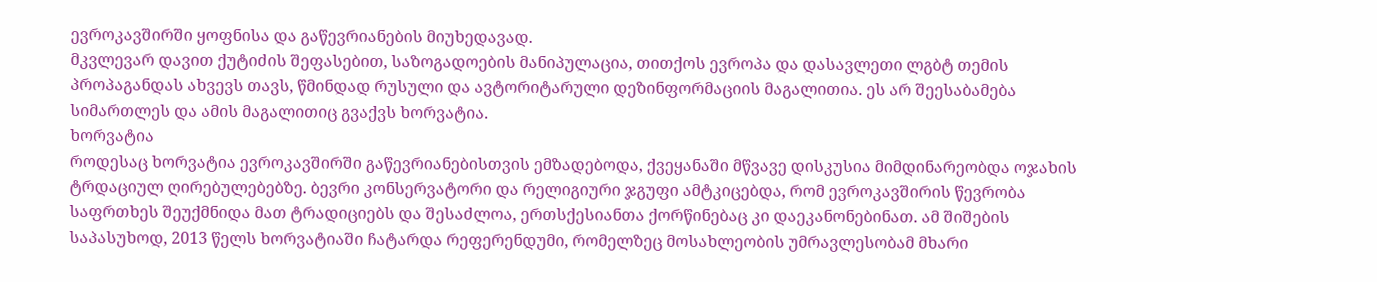ევროკავშირში ყოფნისა და გაწევრიანების მიუხედავად.
მკვლევარ დავით ქუტიძის შეფასებით, საზოგადოების მანიპულაცია, თითქოს ევროპა და დასავლეთი ლგბტ თემის პროპაგანდას ახვევს თავს, წმინდად რუსული და ავტორიტარული დეზინფორმაციის მაგალითია. ეს არ შეესაბამება სიმართლეს და ამის მაგალითიც გვაქვს ხორვატია.
ხორვატია
როდესაც ხორვატია ევროკავშირში გაწევრიანებისთვის ემზადებოდა, ქვეყანაში მწვავე დისკუსია მიმდინარეობდა ოჯახის ტრდაციულ ღირებულებებზე. ბევრი კონსერვატორი და რელიგიური ჯგუფი ამტკიცებდა, რომ ევროკავშირის წევრობა საფრთხეს შეუქმნიდა მათ ტრადიციებს და შესაძლოა, ერთსქესიანთა ქორწინებაც კი დაეკანონებინათ. ამ შიშების საპასუხოდ, 2013 წელს ხორვატიაში ჩატარდა რეფერენდუმი, რომელზეც მოსახლეობის უმრავლესობამ მხარი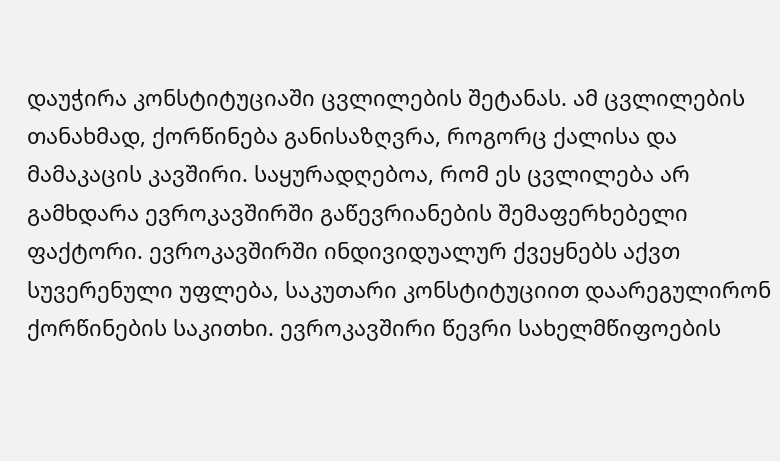დაუჭირა კონსტიტუციაში ცვლილების შეტანას. ამ ცვლილების თანახმად, ქორწინება განისაზღვრა, როგორც ქალისა და მამაკაცის კავშირი. საყურადღებოა, რომ ეს ცვლილება არ გამხდარა ევროკავშირში გაწევრიანების შემაფერხებელი ფაქტორი. ევროკავშირში ინდივიდუალურ ქვეყნებს აქვთ სუვერენული უფლება, საკუთარი კონსტიტუციით დაარეგულირონ ქორწინების საკითხი. ევროკავშირი წევრი სახელმწიფოების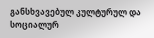განსხვავებულ კულტურულ და სოციალურ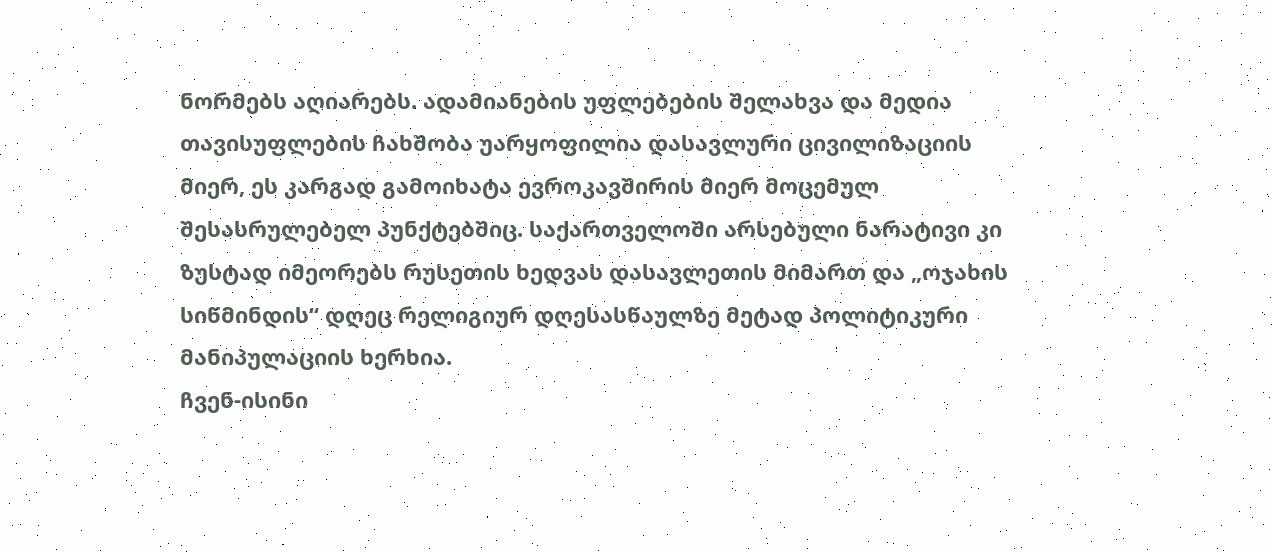ნორმებს აღიარებს. ადამიანების უფლებების შელახვა და მედია თავისუფლების ჩახშობა უარყოფილია დასავლური ცივილიზაციის მიერ, ეს კარგად გამოიხატა ევროკავშირის მიერ მოცემულ შესასრულებელ პუნქტებშიც. საქართველოში არსებული ნარატივი კი ზუსტად იმეორებს რუსეთის ხედვას დასავლეთის მიმართ და „ოჯახის სიწმინდის“ დღეც რელიგიურ დღესასწაულზე მეტად პოლიტიკური მანიპულაციის ხერხია.
ჩვენ-ისინი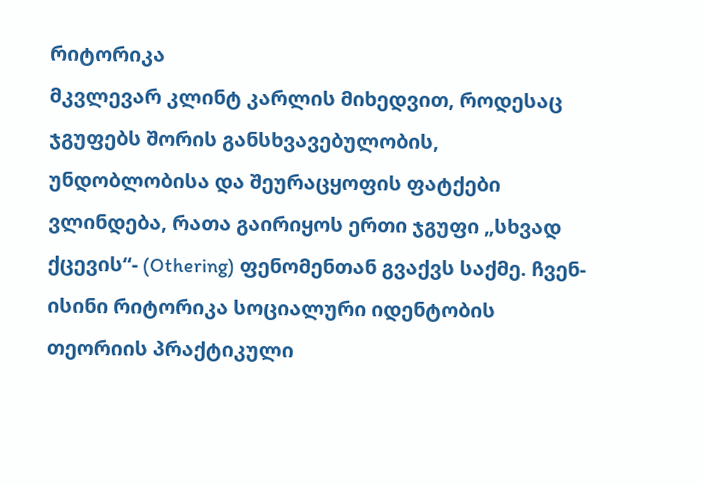რიტორიკა
მკვლევარ კლინტ კარლის მიხედვით, როდესაც ჯგუფებს შორის განსხვავებულობის, უნდობლობისა და შეურაცყოფის ფატქები ვლინდება, რათა გაირიყოს ერთი ჯგუფი „სხვად ქცევის“- (Othering) ფენომენთან გვაქვს საქმე. ჩვენ-ისინი რიტორიკა სოციალური იდენტობის თეორიის პრაქტიკული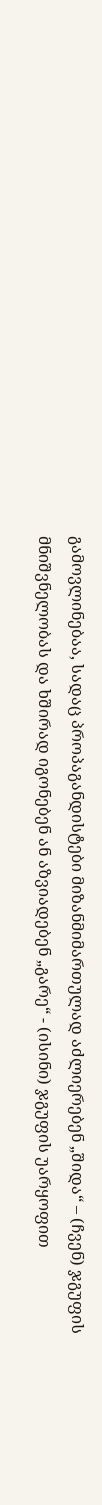გამოვლინებაა, სადაც პროპაგანდისტები მიზანმიმართულად აძლიერებენ „შიდა“ – (ჩვენ) ჯგუფის მნიშვნელობას და ხშირად იგონებენ ან აზვიადებენ „გარე“ - (ისინი) ჯგუფის უარყოფით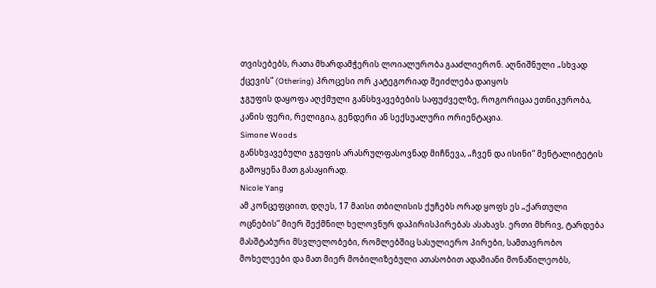თვისებებს, რათა მხარდამჭერის ლოიალურობა გააძლიერონ. აღნიშნული „სხვად ქცევის“ (Othering) პროცესი ორ კატეგორიად შეიძლება დაიყოს
ჯგუფის დაყოფა აღქმული განსხვავებების საფუძველზე, როგორიცაა ეთნიკურობა, კანის ფერი, რელიგია, გენდერი ან სექსუალური ორიენტაცია.
Simone Woods
განსხვავებული ჯგუფის არასრულფასოვნად მიჩნევა, „ჩვენ და ისინი“ მენტალიტეტის გამოყენა მათ გასაყირად.
Nicole Yang
ამ კონცეფციით, დღეს, 17 მაისი თბილისის ქუჩებს ორად ყოფს ეს „ქართული ოცნების“ მიერ შექმნილ ხელოვნურ დაპირისპირებას ასახავს. ერთი მხრივ, ტარდება მასშტაბური მსვლელობები, რომლებშიც სასულიერო პირები, სამთავრობო მოხელეები და მათ მიერ მობილიზებული ათასობით ადამიანი მონაწილეობს,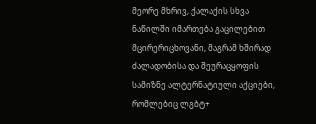მეორე მხრივ, ქალაქის სხვა ნაწილში იმართება გაცილებით მცირერიცხოვანი, მაგრამ ხშირად ძალადობისა და შეურაცყოფის სამიზნე ალტერნატიული აქციები, რომლებიც ლგბტ+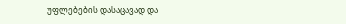უფლებების დასაცავად და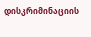დისკრიმინაციის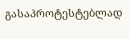გასაპროტესტებლად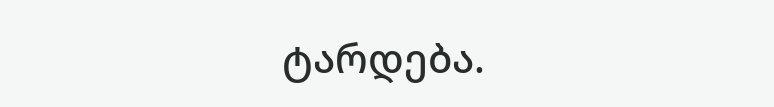ტარდება.